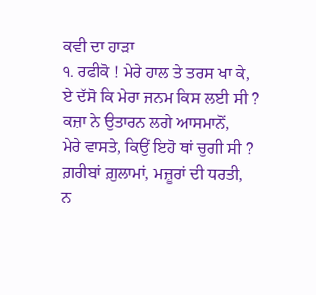ਕਵੀ ਦਾ ਹਾੜਾ
੧. ਰਫੀਕੋ ! ਮੇਰੇ ਹਾਲ ਤੇ ਤਰਸ ਖਾ ਕੇ,
ਏ ਦੱਸੋ ਕਿ ਮੇਰਾ ਜਨਮ ਕਿਸ ਲਈ ਸੀ ?
ਕਜ਼ਾ ਨੇ ਉਤਾਰਨ ਲਗੇ ਆਸਮਾਨੋਂ,
ਮੇਰੇ ਵਾਸਤੇ, ਕਿਉਂ ਇਹੋ ਥਾਂ ਚੁਗੀ ਸੀ ?
ਗ਼ਰੀਬਾਂ ਗ਼ੁਲਾਮਾਂ, ਮਜ਼ੂਰਾਂ ਦੀ ਧਰਤੀ,
ਨ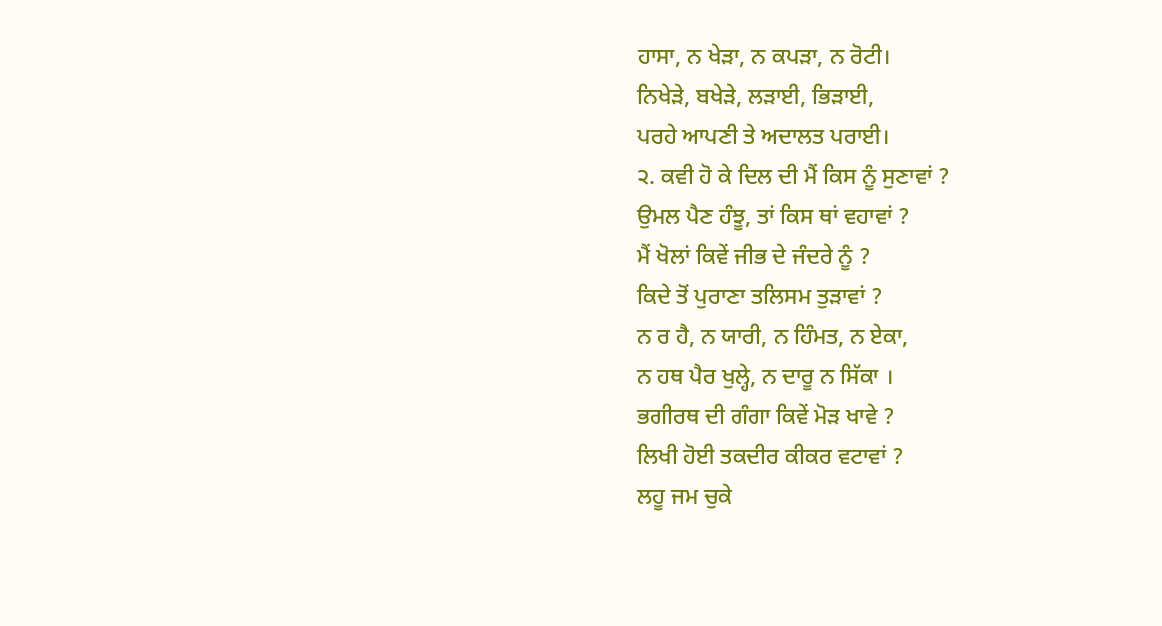ਹਾਸਾ, ਨ ਖੇੜਾ, ਨ ਕਪੜਾ, ਨ ਰੋਟੀ।
ਨਿਖੇੜੇ, ਬਖੇੜੇ, ਲੜਾਈ, ਭਿੜਾਈ,
ਪਰਹੇ ਆਪਣੀ ਤੇ ਅਦਾਲਤ ਪਰਾਈ।
੨. ਕਵੀ ਹੋ ਕੇ ਦਿਲ ਦੀ ਮੈਂ ਕਿਸ ਨੂੰ ਸੁਣਾਵਾਂ ?
ਉਮਲ ਪੈਣ ਹੰਝੂ, ਤਾਂ ਕਿਸ ਥਾਂ ਵਹਾਵਾਂ ?
ਮੈਂ ਖੋਲਾਂ ਕਿਵੇਂ ਜੀਭ ਦੇ ਜੰਦਰੇ ਨੂੰ ?
ਕਿਦੇ ਤੋਂ ਪੁਰਾਣਾ ਤਲਿਸਮ ਤੁੜਾਵਾਂ ?
ਨ ਰ ਹੈ, ਨ ਯਾਰੀ, ਨ ਹਿੰਮਤ, ਨ ਏਕਾ,
ਨ ਹਥ ਪੈਰ ਖੁਲ੍ਹੇ, ਨ ਦਾਰੂ ਨ ਸਿੱਕਾ ।
ਭਗੀਰਥ ਦੀ ਗੰਗਾ ਕਿਵੇਂ ਮੋੜ ਖਾਵੇ ?
ਲਿਖੀ ਹੋਈ ਤਕਦੀਰ ਕੀਕਰ ਵਟਾਵਾਂ ?
ਲਹੂ ਜਮ ਚੁਕੇ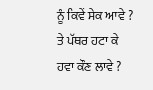ਨੂੰ ਕਿਵੇਂ ਸੇਕ ਆਵੇ ?
ਤੇ ਪੱਥਰ ਹਟਾ ਕੇ ਹਵਾ ਕੌਣ ਲਾਵੇ ?